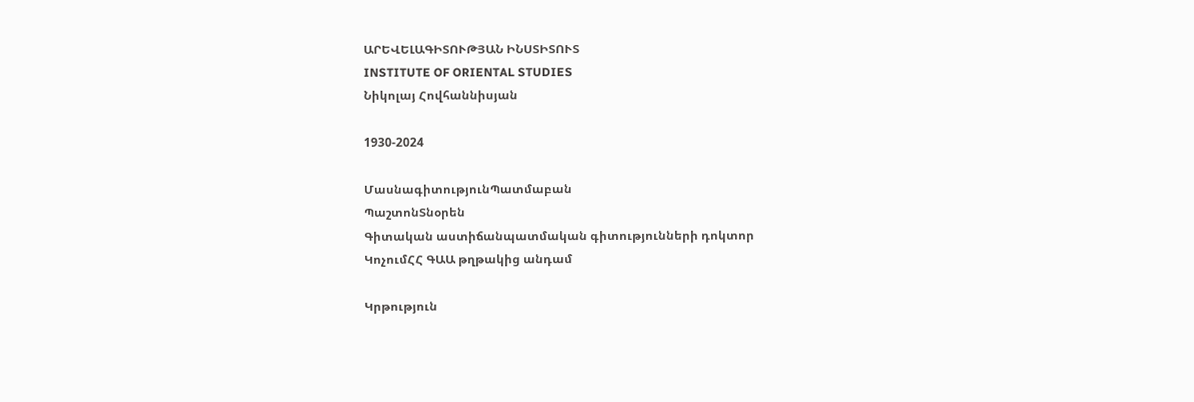ԱՐԵՎԵԼԱԳԻՏՈՒԹՅԱՆ ԻՆՍՏԻՏՈՒՏ
INSTITUTE OF ORIENTAL STUDIES
Նիկոլայ Հովհաննիսյան

1930-2024

ՄասնագիտությունՊատմաբան
ՊաշտոնՏնօրեն
Գիտական աստիճանպատմական գիտությունների դոկտոր
ԿոչումՀՀ ԳԱԱ թղթակից անդամ

Կրթություն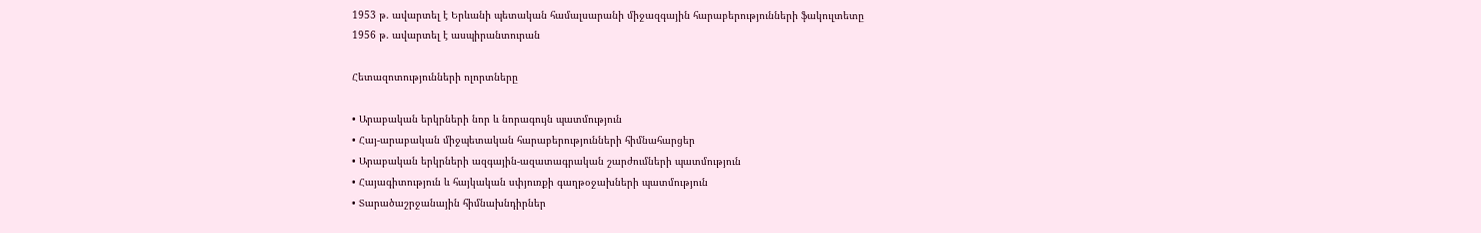1953 թ. ավարտել է Երևանի պետական համալսարանի միջազգային հարաբերությունների ֆակուլտետը
1956 թ. ավարտել է ասպիրանտուրան

Հետազոտությունների ոլորտները

• Արաբական երկրների նոր և նորագույն պատմություն
• Հայ-արաբական միջպետական հարաբերությունների հիմնահարցեր
• Արաբական երկրների ազգային-ազատագրական շարժումների պատմություն
• Հայագիտություն և հայկական սփյուռքի գաղթօջախների պատմություն
• Տարածաշրջանային հիմնախնդիրներ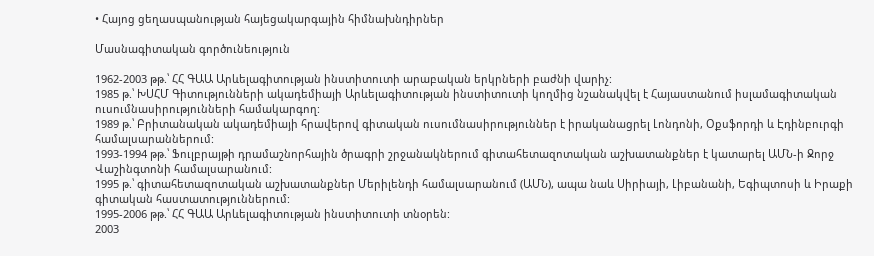• Հայոց ցեղասպանության հայեցակարգային հիմնախնդիրներ

Մասնագիտական գործունեություն

1962-2003 թթ.՝ ՀՀ ԳԱԱ Արևելագիտության ինստիտուտի արաբական երկրների բաժնի վարիչ:
1985 թ.՝ ԽՍՀՄ Գիտությունների ակադեմիայի Արևելագիտության ինստիտուտի կողմից նշանակվել է Հայաստանում իսլամագիտական ուսումնասիրությունների համակարգող:
1989 թ.՝ Բրիտանական ակադեմիայի հրավերով գիտական ուսումնասիրություններ է իրականացրել Լոնդոնի, Օքսֆորդի և Էդինբուրգի համալսարաններում:
1993-1994 թթ.՝ Ֆուլբրայթի դրամաշնորհային ծրագրի շրջանակներում գիտահետազոտական աշխատանքներ է կատարել ԱՄՆ-ի Ջորջ Վաշինգտոնի համալսարանում:
1995 թ.՝ գիտահետազոտական աշխատանքներ Մերիլենդի համալսարանում (ԱՄՆ), ապա նաև Սիրիայի, Լիբանանի, Եգիպտոսի և Իրաքի գիտական հաստատություններում:
1995-2006 թթ.՝ ՀՀ ԳԱԱ Արևելագիտության ինստիտուտի տնօրեն:
2003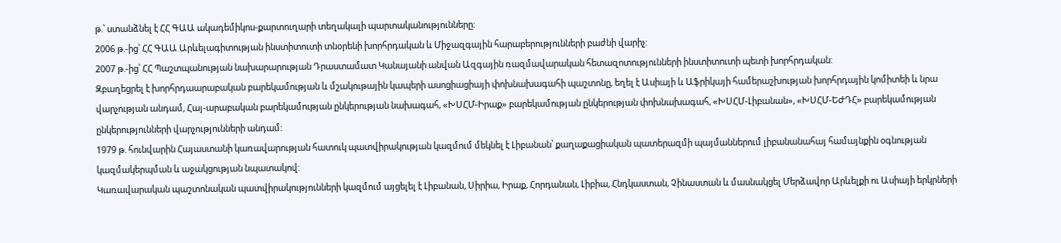թ.՝ ստանձնել է ՀՀ ԳԱԱ ակադեմիկոս-քարտուղարի տեղակալի պարտականությունները:
2006 թ.-ից՝ ՀՀ ԳԱԱ Արևելագիտության ինստիտուտի տնօրենի խորհրդական և Միջազգային հարաբերությունների բաժնի վարիչ:
2007 թ.-ից՝ ՀՀ Պաշտպանության նախարարության Դրաստամատ Կանայանի անվան Ազգային ռազմավարական հետազոտությունների ինստիտուտի պետի խորհրդական:
Զբաղեցրել է խորհրդաարաբական բարեկամության և մշակութային կապերի ասոցիացիայի փոխնախագահի պաշտոնը, եղել է Ասիայի և Աֆրիկայի համերաշխության խորհրդային կոմիտեի և նրա վարչության անդամ, Հայ-արաբական բարեկամության ընկերության նախագահ, «ԽՍՀՄ-Իրաք» բարեկամության ընկերության փոխնախագահ, «ԽՍՀՄ-Լիբանան», «ԽՍՀՄ-ԵԺԴՀ» բարեկամության ընկերությունների վարչությունների անդամ:
1979 թ. հունվարին Հայաստանի կառավարության հատուկ պատվիրակության կազմում մեկնել է Լիբանան՝ քաղաքացիական պատերազմի պայմաններում լիբանանահայ համայնքին օգնության կազմակերպման և աջակցության նպատակով:
Կառավարական պաշտոնական պատվիրակությունների կազմում այցելել է Լիբանան, Սիրիա, Իրաք, Հորդանան, Լիբիա, Հնդկաստան, Չինաստան և մասնակցել Մերձավոր Արևելքի ու Ասիայի երկրների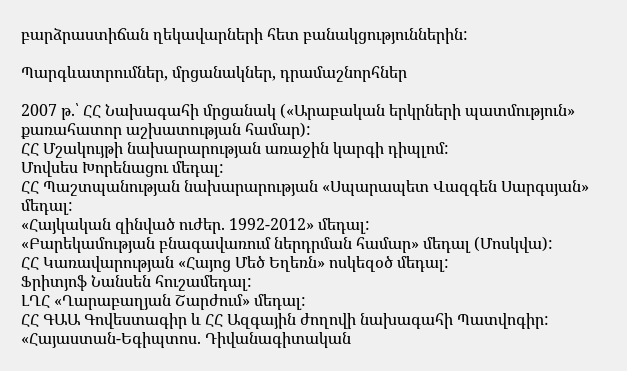բարձրաստիճան ղեկավարների հետ բանակցություններին:

Պարգևատրումներ, մրցանակներ, դրամաշնորհներ

2007 թ.՝ ՀՀ Նախագահի մրցանակ («Արաբական երկրների պատմություն» քառահատոր աշխատության համար):
ՀՀ Մշակույթի նախարարության առաջին կարգի դիպլոմ:
Մովսես Խորենացու մեդալ:
ՀՀ Պաշտպանության նախարարության «Սպարապետ Վազգեն Սարգսյան» մեդալ:
«Հայկական զինված ուժեր. 1992-2012» մեդալ:
«Բարեկամության բնագավառում ներդրման համար» մեդալ (Մոսկվա):
ՀՀ Կառավարության «Հայոց Մեծ Եղեռն» ոսկեզօծ մեդալ:
Ֆրիտյոֆ Նանսեն հուշամեդալ:
ԼՂՀ «Ղարաբաղյան Շարժում» մեդալ:
ՀՀ ԳԱԱ Գովեստագիր և ՀՀ Ազգային ժողովի նախագահի Պատվոգիր:
«Հայաստան-Եգիպտոս. Դիվանագիտական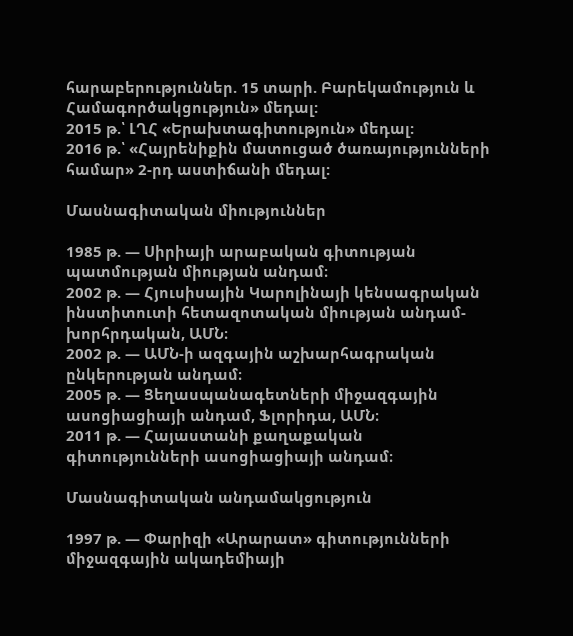հարաբերություններ. 15 տարի. Բարեկամություն և Համագործակցություն» մեդալ:
2015 թ.՝ ԼՂՀ «Երախտագիտություն» մեդալ:
2016 թ.՝ «Հայրենիքին մատուցած ծառայությունների համար» 2-րդ աստիճանի մեդալ:

Մասնագիտական միություններ

1985 թ. — Սիրիայի արաբական գիտության պատմության միության անդամ։
2002 թ. — Հյուսիսային Կարոլինայի կենսագրական ինստիտուտի հետազոտական միության անդամ-խորհրդական, ԱՄՆ։
2002 թ. — ԱՄՆ-ի ազգային աշխարհագրական ընկերության անդամ։
2005 թ. — Ցեղասպանագետների միջազգային ասոցիացիայի անդամ, Ֆլորիդա, ԱՄՆ։
2011 թ. — Հայաստանի քաղաքական գիտությունների ասոցիացիայի անդամ։

Մասնագիտական անդամակցություն

1997 թ. — Փարիզի «Արարատ» գիտությունների միջազգային ակադեմիայի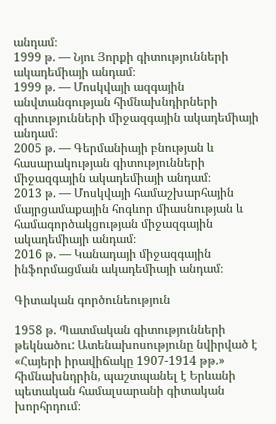անդամ։
1999 թ. — Նյու Յորքի գիտությունների ակադեմիայի անդամ։
1999 թ. — Մոսկվայի ազգային անվտանգության հիմնախնդիրների գիտությունների միջազգային ակադեմիայի անդամ։
2005 թ. — Գերմանիայի բնության և հասարակության գիտությունների միջազգային ակադեմիայի անդամ։
2013 թ. — Մոսկվայի համաշխարհային մայրցամաքային հոգևոր միասնության և համագործակցության միջազգային ակադեմիայի անդամ։
2016 թ. — Կանադայի միջազգային ինֆորմացման ակադեմիայի անդամ։

Գիտական գործունեություն

1958 թ. Պատմական գիտությունների թեկնածու: Ատենախոսությունը նվիրված է «Հայերի իրավիճակը 1907-1914 թթ.» հիմնախնդրին, պաշտպանել է Երևանի պետական համալսարանի գիտական խորհրդում։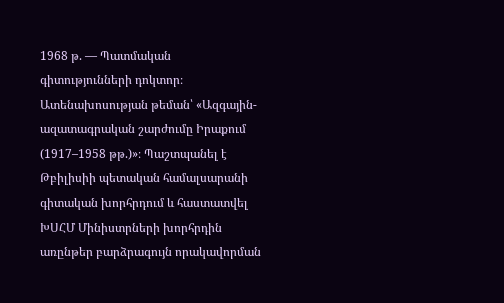1968 թ. — Պատմական գիտությունների դոկտոր։ Ատենախոսության թեման՝ «Ազգային-ազատագրական շարժումը Իրաքում (1917–1958 թթ.)»։ Պաշտպանել է Թբիլիսիի պետական համալսարանի գիտական խորհրդում և հաստատվել ԽՍՀՄ Մինիստրների խորհրդին առընթեր բարձրագույն որակավորման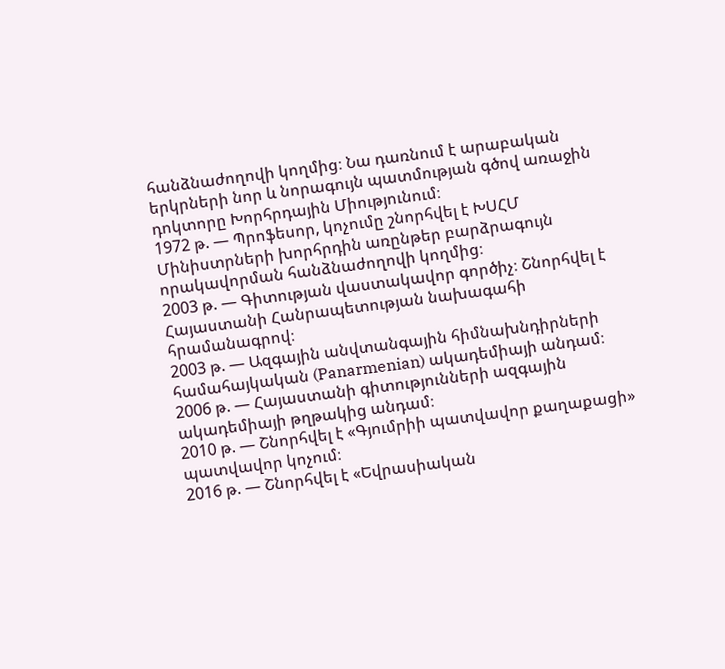հանձնաժողովի կողմից։ Նա դառնում է արաբական երկրների նոր և նորագույն պատմության գծով առաջին դոկտորը Խորհրդային Միությունում։
1972 թ. — Պրոֆեսոր, կոչումը շնորհվել է ԽՍՀՄ Մինիստրների խորհրդին առընթեր բարձրագույն որակավորման հանձնաժողովի կողմից։
2003 թ. — Գիտության վաստակավոր գործիչ։ Շնորհվել է Հայաստանի Հանրապետության նախագահի հրամանագրով։
2003 թ. — Ազգային անվտանգային հիմնախնդիրների համահայկական (Panarmenian) ակադեմիայի անդամ։
2006 թ. — Հայաստանի գիտությունների ազգային ակադեմիայի թղթակից անդամ։
2010 թ. — Շնորհվել է «Գյումրիի պատվավոր քաղաքացի» պատվավոր կոչում։
2016 թ. — Շնորհվել է «Եվրասիական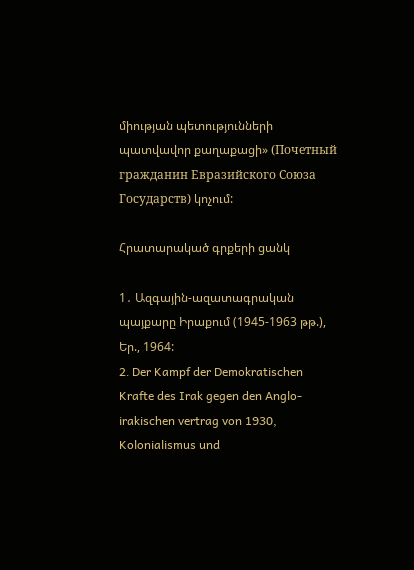միության պետությունների պատվավոր քաղաքացի» (Почетный гражданин Евразийского Союза Государств) կոչում:

Հրատարակած գրքերի ցանկ

1․ Ազգային-ազատագրական պայքարը Իրաքում (1945-1963 թթ.), Եր., 1964:
2․ Der Kampf der Demokratischen Krafte des Irak gegen den Anglo-irakischen vertrag von 1930, Kolonialismus und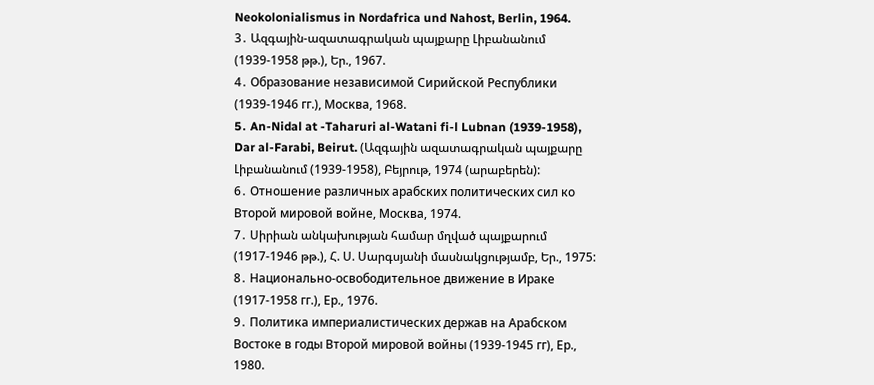Neokolonialismus in Nordafrica und Nahost, Berlin, 1964.
3․ Ազգային-ազատագրական պայքարը Լիբանանում (1939-1958 թթ.), Եր., 1967.
4․ Образование независимой Сирийской Республики (1939-1946 гг.), Москва, 1968.
5․ An-Nidal at -Taharuri al-Watani fi-l Lubnan (1939-1958), Dar al-Farabi, Beirut. (Ազգային ազատագրական պայքարը Լիբանանում (1939-1958), Բեյրութ, 1974 (արաբերեն):
6․ Отношение различных арабских политических сил ко Второй мировой войне, Москва, 1974.
7․ Սիրիան անկախության համար մղված պայքարում (1917-1946 թթ.), Հ. Ս. Սարգսյանի մասնակցությամբ, Եր., 1975:
8․ Национально-освободительное движение в Ираке (1917-1958 гг.), Ер., 1976.
9․ Политика империалистических держав на Арабском Востоке в годы Второй мировой войны (1939-1945 гг), Ер., 1980.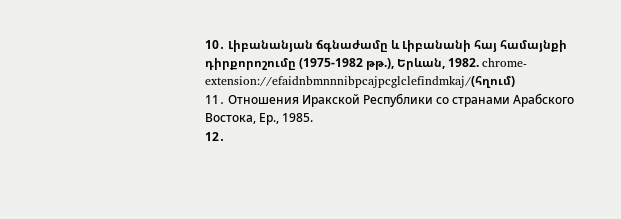10․ Լիբանանյան ճգնաժամը և Լիբանանի հայ համայնքի դիրքորոշումը (1975-1982 թթ.), Երևան, 1982. chrome-extension://efaidnbmnnnibpcajpcglclefindmkaj/(հղում)
11․ Отношения Иракской Республики со странами Арабского Востока, Ер., 1985.
12․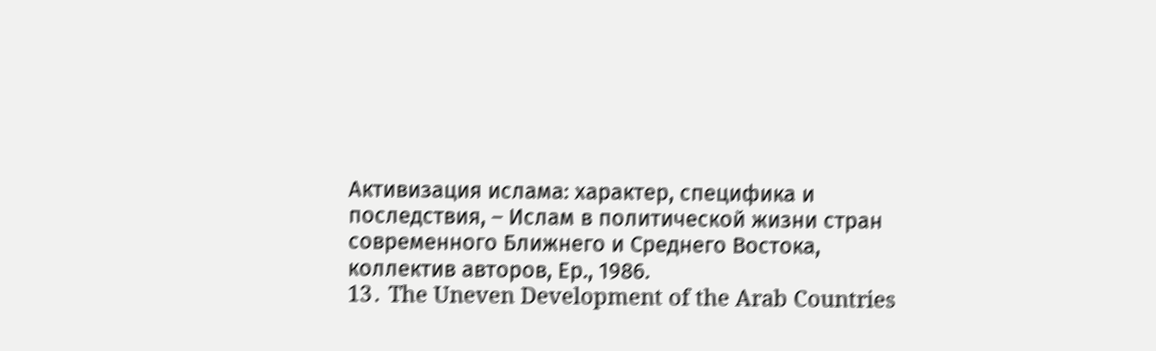Активизация ислама: характер, специфика и последствия, – Ислам в политической жизни стран современного Ближнего и Среднего Востока, коллектив авторов, Ер., 1986.
13․ The Uneven Development of the Arab Countries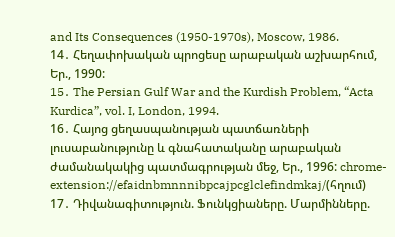and Its Consequences (1950-1970s), Moscow, 1986.
14․ Հեղափոխական պրոցեսը արաբական աշխարհում, Եր., 1990:
15․ The Persian Gulf War and the Kurdish Problem, “Acta Kurdica”, vol. I, London, 1994.
16․ Հայոց ցեղասպանության պատճառների լուսաբանությունը և գնահատականը արաբական ժամանակակից պատմագրության մեջ, Եր., 1996: chrome-extension://efaidnbmnnnibpcajpcglclefindmkaj/(հղում)
17․ Դիվանագիտություն. Ֆունկցիաները. Մարմինները.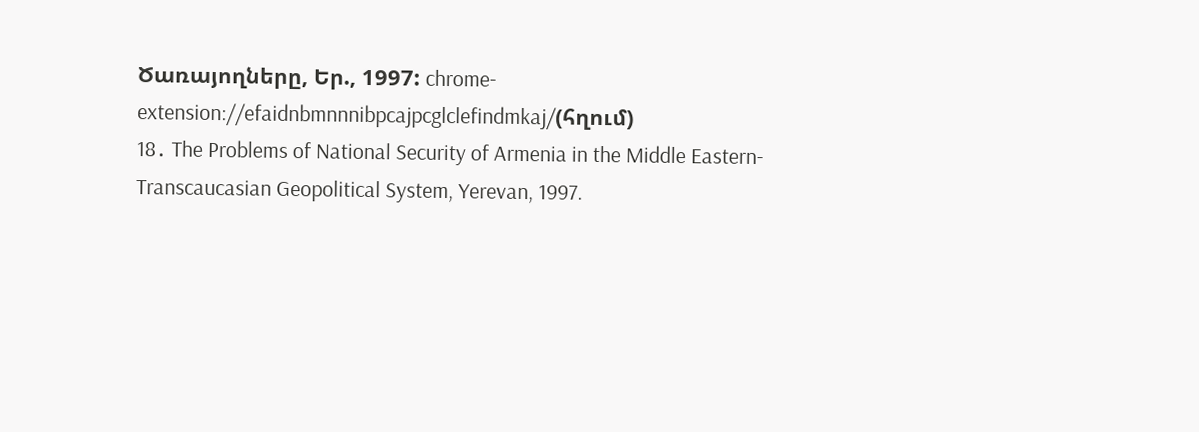Ծառայողները, Եր., 1997: chrome-extension://efaidnbmnnnibpcajpcglclefindmkaj/(հղում)
18․ The Problems of National Security of Armenia in the Middle Eastern-Transcaucasian Geopolitical System, Yerevan, 1997.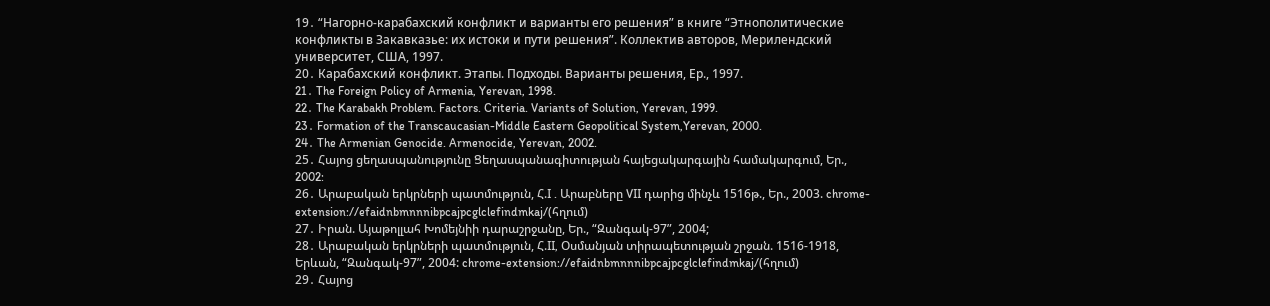19․ “Нагорно-карабахский конфликт и варианты его решения” в книге “Этнополитические конфликты в Закавказье: их истоки и пути решения”. Коллектив авторов, Мерилендский университет, США, 1997.
20․ Карабахский конфликт. Этапы. Подходы. Варианты решения, Ер., 1997.
21․ The Foreign Policy of Armenia, Yerevan, 1998.
22․ The Karabakh Problem. Factors. Criteria. Variants of Solution, Yerevan, 1999.
23․ Formation of the Transcaucasian-Middle Eastern Geopolitical System,Yerevan, 2000.
24․ The Armenian Genocide. Armenocide, Yerevan, 2002.
25․ Հայոց ցեղասպանությունը Ցեղասպանագիտության հայեցակարգային համակարգում, Եր., 2002:
26․ Արաբական երկրների պատմություն, Հ.I . Արաբները VII դարից մինչև 1516թ., Եր., 2003. chrome-extension://efaidnbmnnnibpcajpcglclefindmkaj/(հղում)
27․ Իրան. Այաթոլլահ Խոմեյնիի դարաշրջանը, Եր., “Զանգակ-97”, 2004;
28․ Արաբական երկրների պատմություն, Հ.II, Օսմանյան տիրապետության շրջան. 1516-1918, Երևան, “Զանգակ-97”, 2004: chrome-extension://efaidnbmnnnibpcajpcglclefindmkaj/(հղում)
29․ Հայոց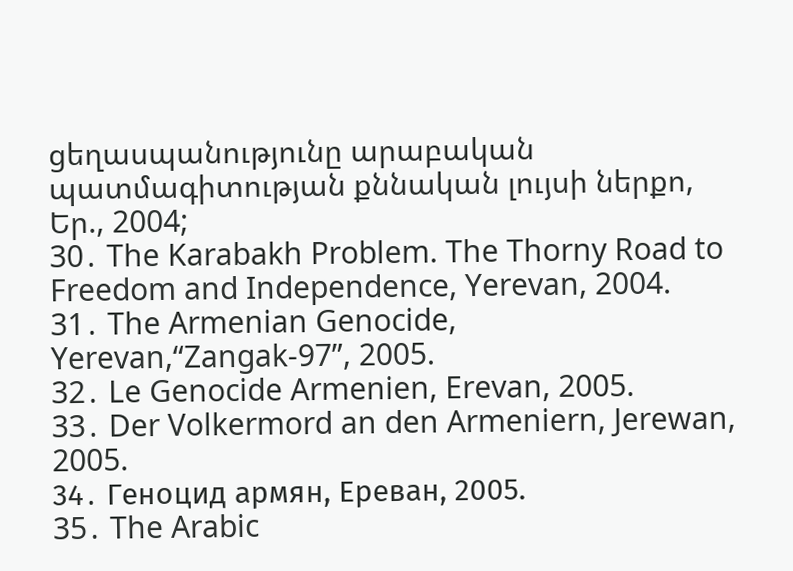ցեղասպանությունը արաբական պատմագիտության քննական լույսի ներքո, Եր., 2004;
30․ The Karabakh Problem. The Thorny Road to Freedom and Independence, Yerevan, 2004.
31․ The Armenian Genocide, Yerevan,“Zangak-97”, 2005.
32․ Le Genocide Armenien, Erevan, 2005.
33․ Der Volkermord an den Armeniern, Jerewan, 2005.
34․ Геноцид армян, Ереван, 2005.
35․ The Arabic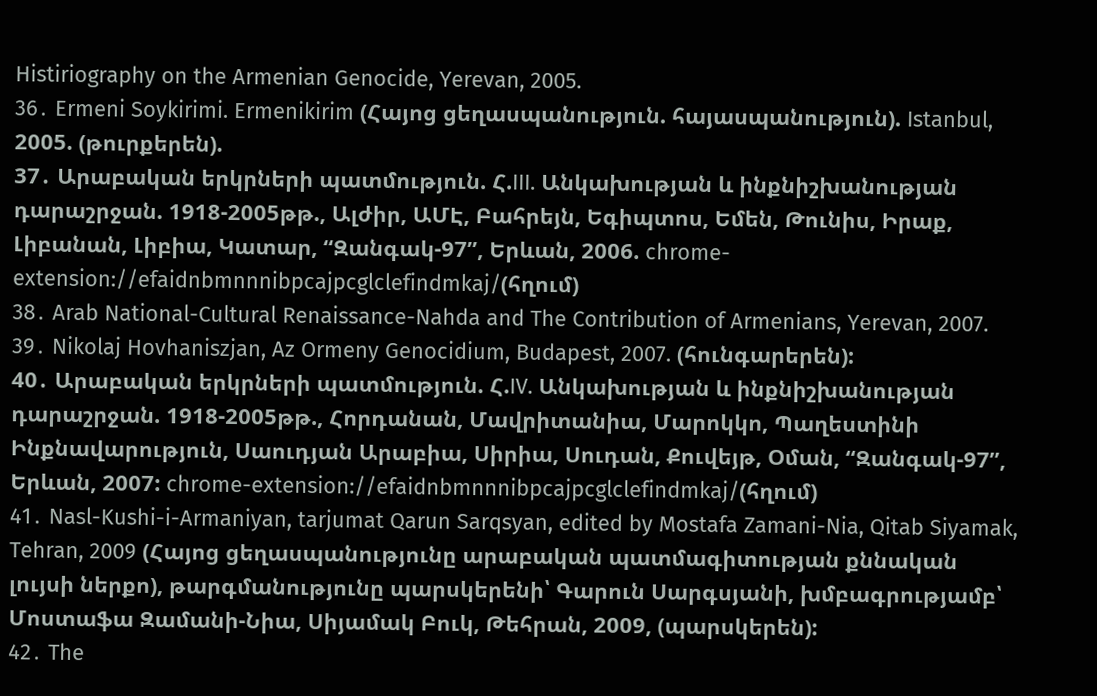Histiriography on the Armenian Genocide, Yerevan, 2005.
36․ Ermeni Soykirimi. Ermenikirim (Հայոց ցեղասպանություն. հայասպանություն). Istanbul, 2005. (թուրքերեն).
37․ Արաբական երկրների պատմություն. Հ.III. Անկախության և ինքնիշխանության դարաշրջան. 1918-2005թթ., Ալժիր, ԱՄԷ, Բահրեյն, Եգիպտոս, Եմեն, Թունիս, Իրաք, Լիբանան, Լիբիա, Կատար, “Զանգակ-97”, Երևան, 2006. chrome-extension://efaidnbmnnnibpcajpcglclefindmkaj/(հղում)
38․ Arab National-Cultural Renaissance-Nahda and The Contribution of Armenians, Yerevan, 2007.
39․ Nikolaj Hovhaniszjan, Az Ormeny Genocidium, Budapest, 2007. (հունգարերեն):
40․ Արաբական երկրների պատմություն. Հ.IV. Անկախության և ինքնիշխանության դարաշրջան. 1918-2005թթ., Հորդանան, Մավրիտանիա, Մարոկկո, Պաղեստինի Ինքնավարություն, Սաուդյան Արաբիա, Սիրիա, Սուդան, Քուվեյթ, Օման, “Զանգակ-97”, Երևան, 2007: chrome-extension://efaidnbmnnnibpcajpcglclefindmkaj/(հղում)
41․ Nasl-Kushi-i-Armaniyan, tarjumat Qarun Sarqsyan, edited by Mostafa Zamani-Nia, Qitab Siyamak, Tehran, 2009 (Հայոց ցեղասպանությունը արաբական պատմագիտության քննական լույսի ներքո), թարգմանությունը պարսկերենի՝ Գարուն Սարգսյանի, խմբագրությամբ՝ Մոստաֆա Զամանի-Նիա, Սիյամակ Բուկ, Թեհրան, 2009, (պարսկերեն):
42․ The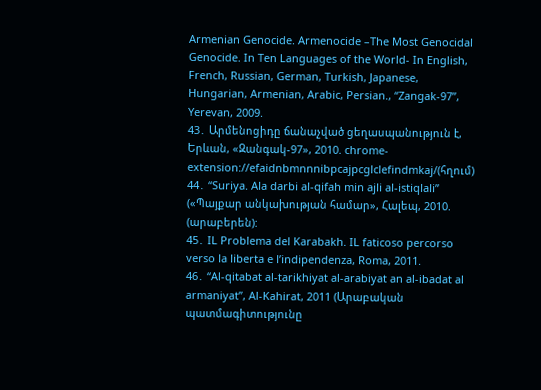Armenian Genocide. Armenocide –The Most Genocidal Genocide. In Ten Languages of the World- In English, French, Russian, German, Turkish, Japanese, Hungarian, Armenian, Arabic, Persian., “Zangak-97”, Yerevan, 2009.
43․ Արմենոցիդը ճանաչված ցեղասպանություն է, Երևան, «Զանգակ-97», 2010. chrome-extension://efaidnbmnnnibpcajpcglclefindmkaj/(հղում)
44․ “Suriya. Ala darbi al-qifah min ajli al-istiqlali” («Պայքար անկախության համար», Հալեպ, 2010. (արաբերեն):
45․ IL Problema del Karabakh. IL faticoso percorso verso la liberta e l’indipendenza, Roma, 2011.
46․ “Al-qitabat al-tarikhiyat al-arabiyat an al-ibadat al armaniyat”, Al-Kahirat, 2011 (Արաբական պատմագիտությունը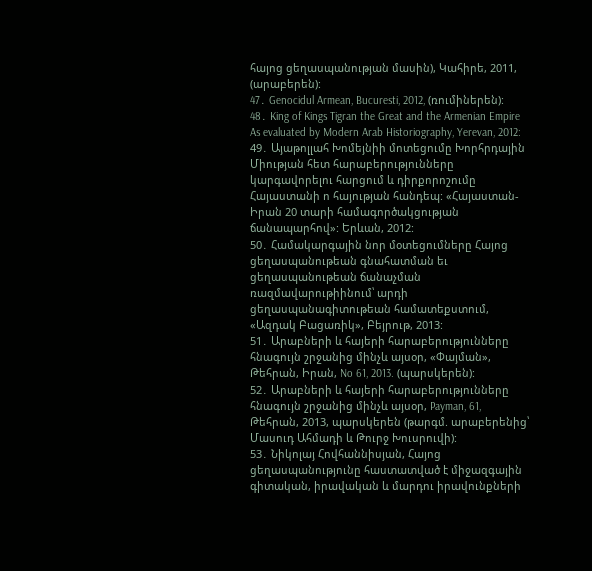հայոց ցեղասպանության մասին), Կահիրե, 2011, (արաբերեն):
47․ Genocidul Armean, Bucuresti, 2012, (ռումիներեն):
48․ King of Kings Tigran the Great and the Armenian Empire As evaluated by Modern Arab Historiography, Yerevan, 2012:
49․ Այաթոլլահ Խոմեյնիի մոտեցումը Խորհրդային Միության հետ հարաբերությունները կարգավորելու հարցում և դիրքորոշումը Հայաստանի ո հայության հանդեպ: «Հայաստան-Իրան 20 տարի համագործակցության ճանապարհով»: Երևան, 2012:
50․ Համակարգային նոր մօտեցումները Հայոց ցեղասպանութեան գնահատման եւ ցեղասպանութեան ճանաչման ռազմավարութիինում՝ արդի ցեղասպանագիտութեան համատեքստում, «Ազդակ Բացառիկ», Բեյրութ, 2013:
51․ Արաբների և հայերի հարաբերությունները հնագույն շրջանից մինչև այսօր, «Փայման», Թեհրան, Իրան, No 61, 2013. (պարսկերեն):
52․ Արաբների և հայերի հարաբերությունները հնագույն շրջանից մինչև այսօր, Payman, 61, Թեհրան, 2013, պարսկերեն (թարգմ. արաբերենից՝ Մասուդ Ահմադի և Թուրջ Խուսրուվի):
53․ Նիկոլայ Հովհաննիսյան, Հայոց ցեղասպանությունը հաստատված է միջազգային գիտական, իրավական և մարդու իրավունքների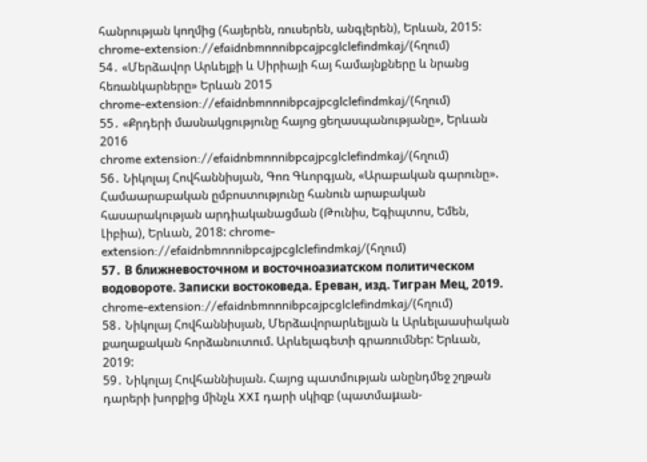հանրության կողմից (հայերեն, ռուսերեն, անգլերեն), Երևան, 2015:
chrome-extension://efaidnbmnnnibpcajpcglclefindmkaj/(հղում)
54․ «Մերձավոր Արևելքի և Սիրիայի հայ համայնքները և նրանց հեռանկարները» Երևան 2015
chrome-extension://efaidnbmnnnibpcajpcglclefindmkaj/(հղում)
55․ «Քրդերի մասնակցությունը հայոց ցեղասպանությանը», Երևան 2016
chrome extension://efaidnbmnnnibpcajpcglclefindmkaj/(հղում)
56․ Նիկոլայ Հովհաննիսյան, Գոռ Գևորգյան, «Արաբական գարունը». Համաարաբական ըմբոստությունը հանուն արաբական հասարակության արդիականացման (Թունիս, Եգիպտոս, Եմեն, Լիբիա), Երևան, 2018: chrome-extension://efaidnbmnnnibpcajpcglclefindmkaj/(հղում)
57․ В ближневосточном и восточноазиатском политическом водовороте. Записки востоковеда. Ереван, изд. Тигран Мец, 2019. chrome-extension://efaidnbmnnnibpcajpcglclefindmkaj/(հղում)
58․ Նիկոլայ Հովհաննիսյան, Մերձավորարևելյան և Արևելաասիական քաղաքական հորձանուտում. Արևելագետի գրառումներ: Երևան, 2019:
59․ Նիկոլայ Հովհաննիսյան. Հայոց պատմության անընդմեջ շղթան դարերի խորքից մինչև XXI դարի սկիզբ (պատմաμան-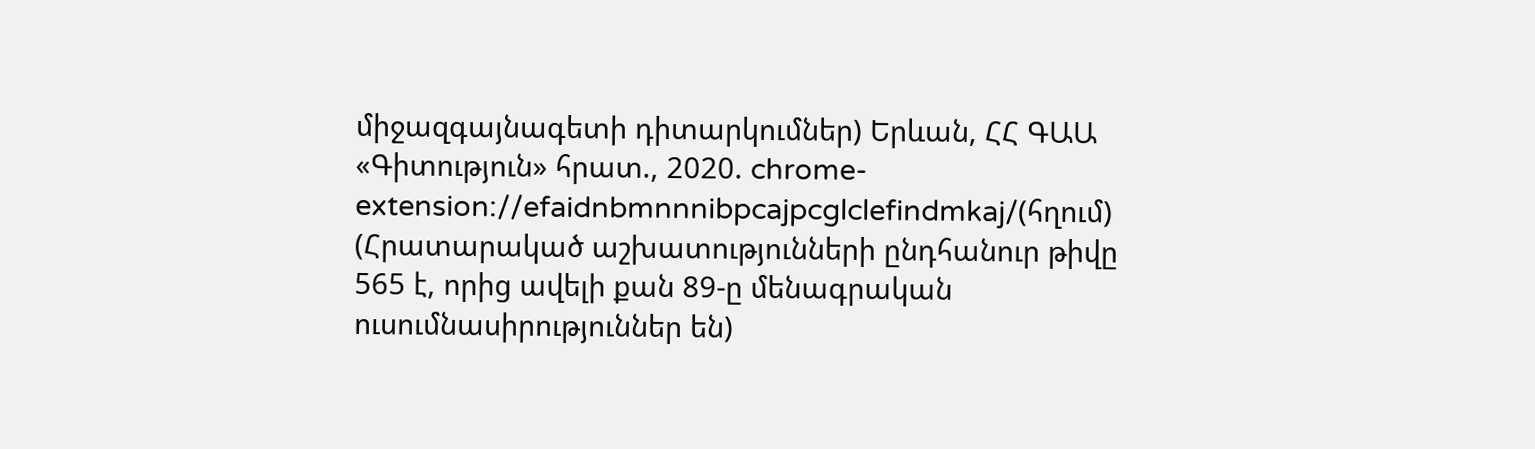միջազգայնագետի դիտարկումներ) Երևան, ՀՀ ԳԱԱ «Գիտություն» հրատ., 2020. chrome-extension://efaidnbmnnnibpcajpcglclefindmkaj/(հղում)
(Հրատարակած աշխատությունների ընդհանուր թիվը 565 է, որից ավելի քան 89-ը մենագրական ուսումնասիրություններ են)